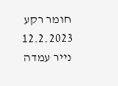חומר רקע
12.2.2023
נייר עמדה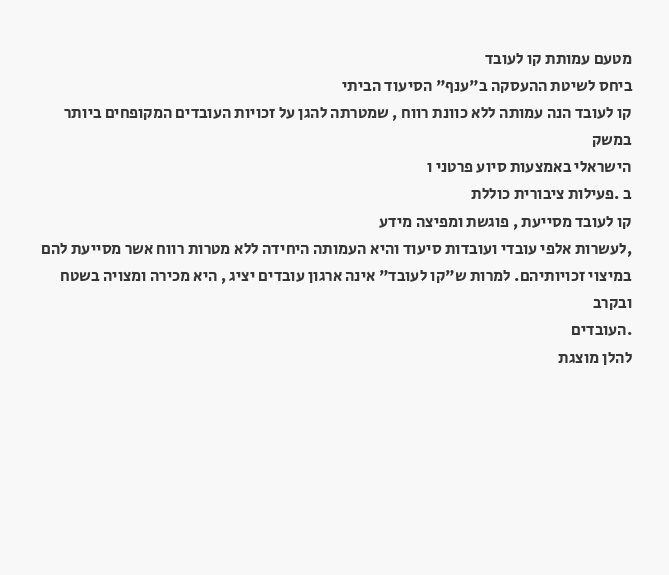מטעם עמותת קו לעובד
ביחס לשיטת ההעסקה ב"ענף" הסיעוד הביתי
קו לעובד הנה עמותה ללא כוונת רווח , שמטרתה להגן על זכויות העובדים המקופחים ביותר במשק
הישראלי באמצעות סיוע פרטני ו
ב .פעילות ציבורית כוללת
קו לעובד מסייעת , פוגשת ומפיצה מידע
,לעשרות אלפי עובדי ועובדות סיעוד והיא העמותה היחידה ללא מטרות רווח אשר מסייעת להם
במיצוי זכויותיהם. למרות ש"קו לעובד" אינה ארגון עובדים יציג , היא מכירה ומצויה בשטח ובקרב
.העובדים
להלן מוצגת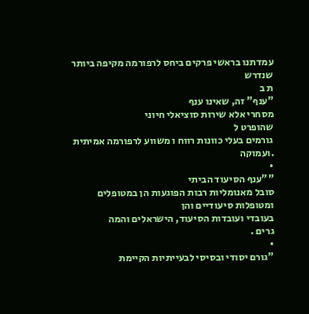עמדתנו בראשי פרקים ביחס לרפורמה מקיפה ביותר שנדרש
ת ב
"ענף" זה, שאינו ענף
מסחרי אלא שירות סוציאלי חיוני
שהופרט ל
גורמים בעלי כוונות רווח ו משווע לרפורמה אמיתית
.ועמוקה
•
""ענף הסיעוד הביתי
סובל מאנומליות רבות הפוגעות הן במטופלים ומטופלות סיעודיים והן
בעובדי ועובדות הסיעוד, הישראלים והמה
גרים .
•
"גורם יסודי ובסיסי לבעייתיות הקיימת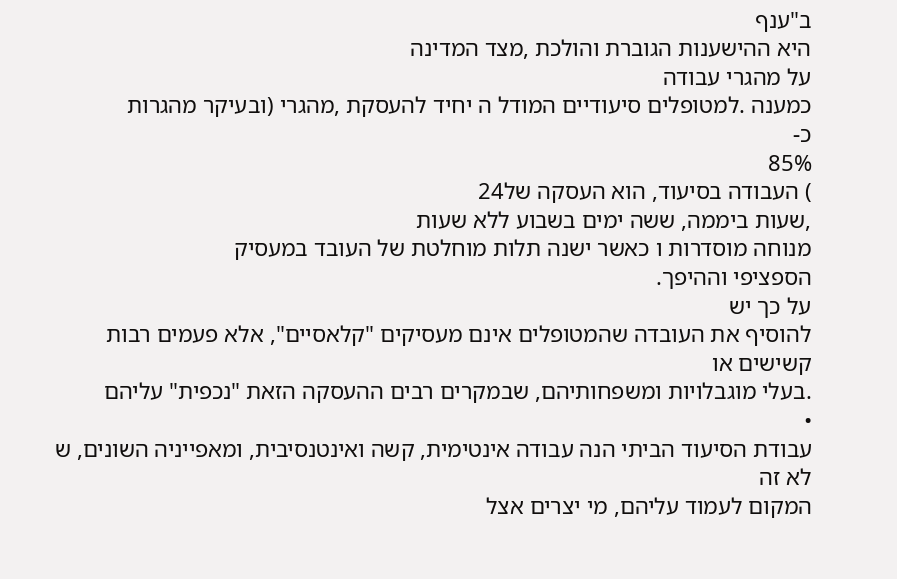ב"ענף
היא ההישענות הגוברת והולכת ,מצד המדינה
על מהגרי עבודה
כמענה .למטופלים סיעודיים המודל ה יחיד להעסקת ,מהגרי (ובעיקר מהגרות
כ-
85%
) העבודה בסיעוד, הוא העסקה של24
,שעות ביממה, ששה ימים בשבוע ללא שעות
מנוחה מוסדרות ו כאשר ישנה תלות מוחלטת של העובד במעסיק
הספציפי וההיפך.
על כך יש
להוסיף את העובדה שהמטופלים אינם מעסיקים "קלאסיים", אלא פעמים רבות קשישים או
.בעלי מוגבלויות ומשפחותיהם, שבמקרים רבים ההעסקה הזאת "נכפית" עליהם
•
עבודת הסיעוד הביתי הנה עבודה אינטימית, קשה ואינטנסיבית, ומאפייניה השונים, ש לא זה
המקום לעמוד עליהם, מי יצרים אצל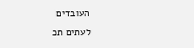העובדים
לעתים תכ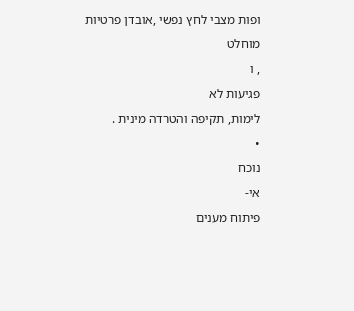ופות מצבי לחץ נפשי ,אובדן פרטיות
מוחלט
, ו
פגיעות לא
לימות, תקיפה והטרדה מינית .
•
נוכח
אי-
פיתוח מענים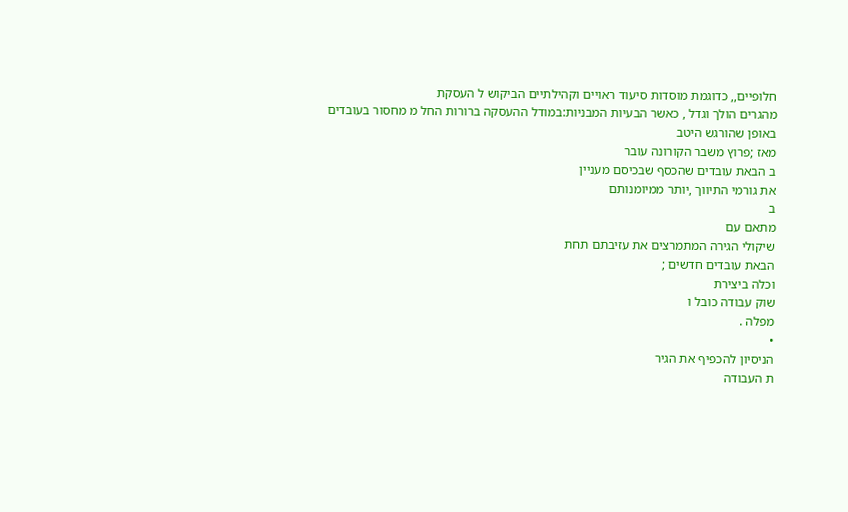חלופיים,, כדוגמת מוסדות סיעוד ראויים וקהילתיים הביקוש ל העסקת
מהגרים הולך וגדל , כאשר הבעיות המבניות:במודל ההעסקה ברורות החל מ מחסור בעובדים
באופן שהורגש היטב
מאז ;פרוץ משבר הקורונה עובר
ב הבאת עובדים שהכסף שבכיסם מעניין
את גורמי התיווך ,יותר ממיומנותם
ב
מתאם עם
שיקולי הגירה המתמרצים את עזיבתם תחת
הבאת עובדים חדשים ;
וכלה ביצירת
שוק עבודה כובל ו
מפלה .
•
הניסיון להכפיף את הגיר
ת העבודה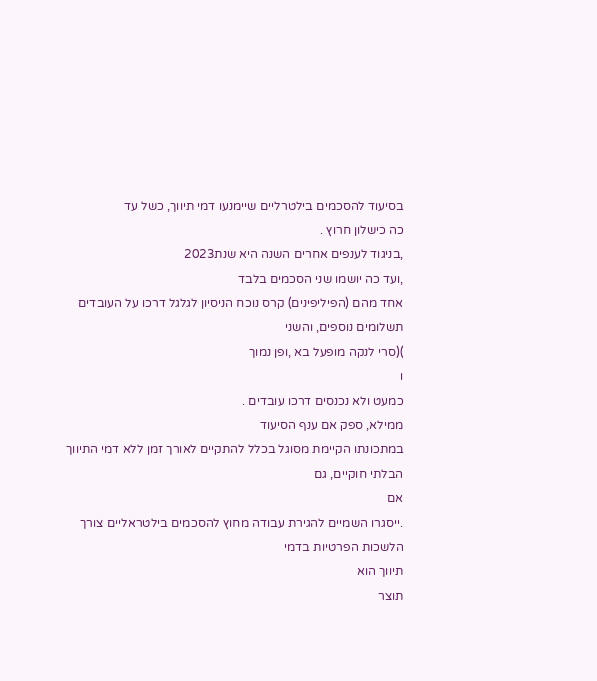בסיעוד להסכמים בילטרליים שיימנעו דמי תיווך, כשל עד
כה כישלון חרוץ .
,בניגוד לענפים אחרים השנה היא שנת2023
,ועד כה יושמו שני הסכמים בלבד
אחד מהם (הפיליפינים) קרס נוכח הניסיון לגלגל דרכו על העובדים תשלומים נוספים, והשני
)(סרי לנקה מופעל בא ,ופן נמוך
ו
כמעט ולא נכנסים דרכו עובדים .
ממילא, ספק אם ענף הסיעוד
במתכונתו הקיימת מסוגל בכלל להתקיים לאורך זמן ללא דמי התיווך הבלתי חוקיים, גם
אם
.ייסגרו השמיים להגירת עבודה מחוץ להסכמים בילטראליים צורך הלשכות הפרטיות בדמי
תיווך הוא
תוצר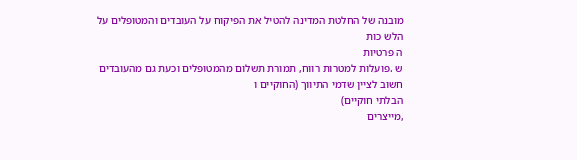מובנה של החלטת המדינה להטיל את הפיקוח על העובדים והמטופלים על
הלש כות
ה פרטיות
ש .פועלות למטרות רווח, תמורת תשלום מהמטופלים וכעת גם מהעובדים
חשוב לציין שדמי התיווך (החוקיים ו
הבלתי חוקיים)
,מייצרים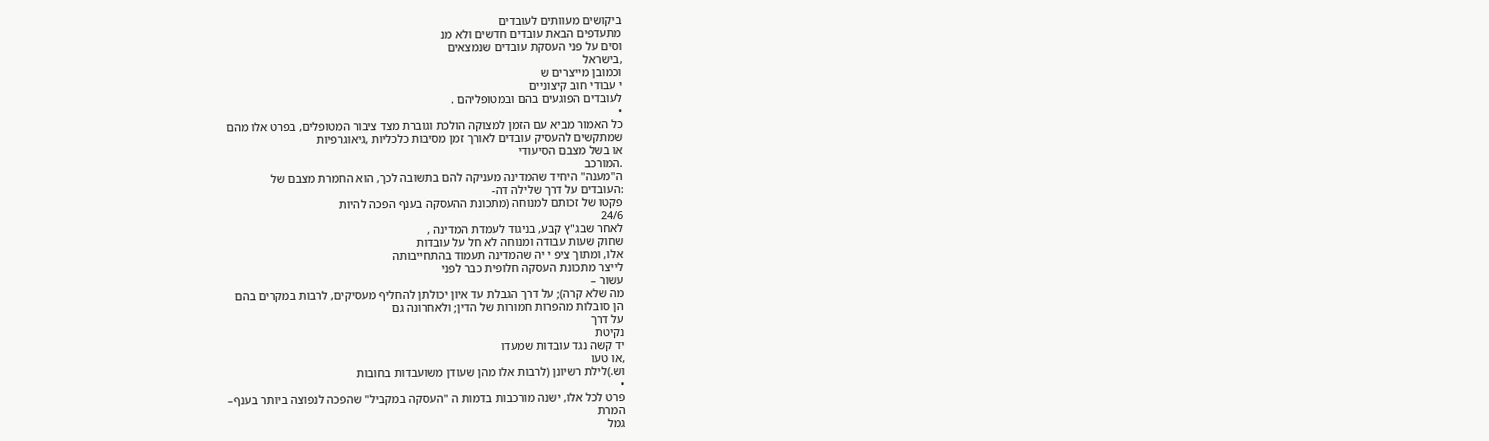ביקושים מעוותים לעובדים
מתעדפים הבאת עובדים חדשים ולא מנ
וסים על פני העסקת עובדים שנמצאים
,בישראל
וכמובן מייצרים ש
י עבודי חוב קיצוניים
לעובדים הפוגעים בהם ובמטופליהם .
•
כל האמור מביא עם הזמן למצוקה הולכת וגוברת מצד ציבור המטופלים, בפרט אלו מהם
שמתקשים להעסיק עובדים לאורך זמן מסיבות כלכליות ,גיאוגרפיות
או בשל מצבם הסיעודי
.המורכב
ה"מענה" היחיד שהמדינה מעניקה להם בתשובה לכך, הוא החמרת מצבם של
:העובדים על דרך שלילה דה-
פקטו של זכותם למנוחה (מתכונת ההעסקה בענף הפכה להיות
24/6
לאחר שבג"ץ קבע, בניגוד לעמדת המדינה ,
שחוק שעות עבודה ומנוחה לא חל על עובדות
אלו, ומתוך ציפ י יה שהמדינה תעמוד בהתחייבותה
לייצר מתכונת העסקה חלופית כבר לפני
עשור –
מה שלא קרה); על דרך הגבלת עד איון יכולתן להחליף מעסיקים, לרבות במקרים בהם
הן סובלות מהפרות חמורות של הדין; ולאחרונה גם
על דרך
נקיטת
יד קשה נגד עובדות שמעדו
,או טעו
וש.)לילת רשיונן (לרבות אלו מהן שעודן משועבדות בחובות
•
פרט לכל אלו, ישנה מורכבות בדמות ה "העסקה במקביל" שהפכה לנפוצה ביותר בענף–
המרת
גמל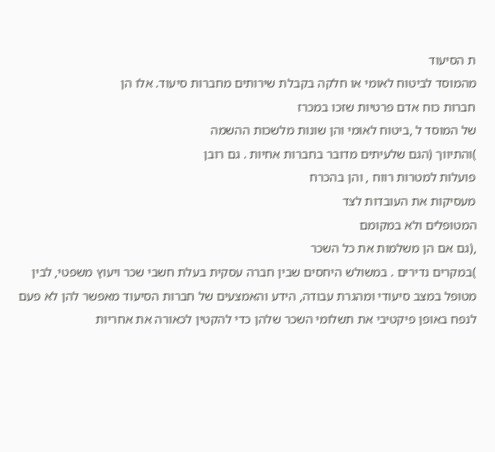ת הסיעוד
מהמוסד לביטוח לאומי או חלקה בקבלת שירותים מחברות סיעוד. אלו הן
חברות כוח אדם פרטיות שזכו במכרז
של המוסד ל ,ביטוח לאומי והן שונות מלשכות ההשמה
)והתיווך (הגם שלעיתים מדובר בחברות אחיות . גם רובן
פועלות למטרות רווח , והן בהכרח
מעסיקות את העובדות לצד
המטופלים ולא במקומם
,(גם אם הן משלמות את כל השכר
)במקרים נדירים . במשולש היחסים שבין חברה עסקית בעלת חשבי שכר ויעוץ משפטי, לבין
מטופל במצב סיעודי ומהגרת עבודה, הידע והאמצעים של חברות הסיעוד מאפשר להן לא פעם
לנפח באופן פיקטיבי את תשלומי השכר שלהן כדי להקטין לכאורה את אחריות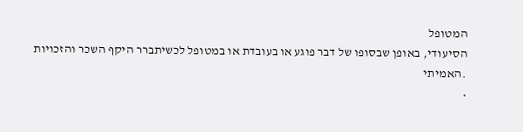המטופל
הסיעודי, באופן שבסופו של דבר פוגע או בעובדת או במטופל לכשיתברר היקף השכר והזכויות
.האמיתי
•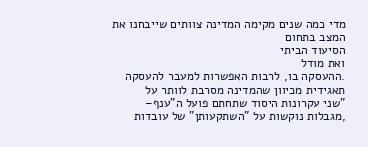מדי כמה שנים מקימה המדינה צוותים שייבחנו את המצב בתחום
הסיעוד הביתי
ואת מודל
.ההעסקה בו, לרבות האפשרות למעבר להעסקה תאגידית מכיוון שהמדינה מסרבת לוותר על
"שני עקרונות היסוד שתחתם פועל ה"ענף–
,מגבלות נוקשות על "השתקעותן" של עובדות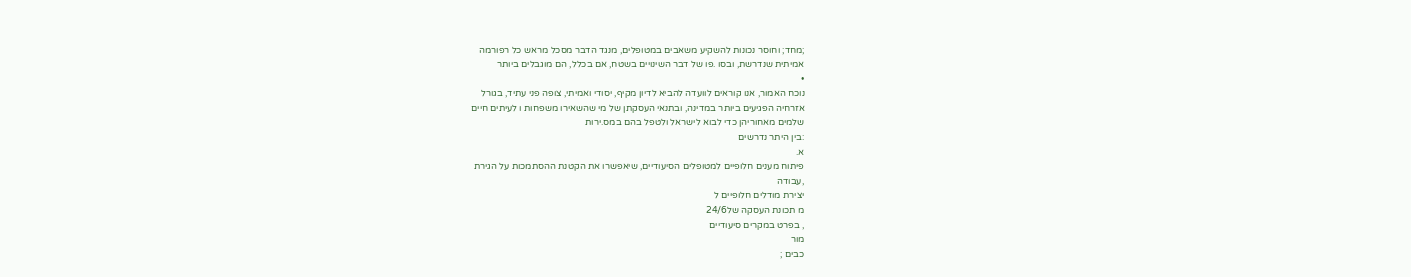;מחד; וחוסר נכונות להשקיע משאבים במטופלים, מנגד הדבר מסכל מראש כל רפורמה
אמיתית שנדרשת, ובסו .פו של דבר השינויים בשטח, אם בכלל, הם מוגבלים ביותר
•
נוכח האמור, אנו קוראים לוועדה להביא לדיון מקיף, יסודי ואמיתי, צופה פני עתיד, בגורל
אזרחיה הפגיעים ביותר במדינה, ובתנאי העסקתן של מי שהשאירו משפחות ו לעיתים חיים
שלמים מאחוריהן כדי לבוא לישראל ולטפל בהם במס.ירות
:בין היתר נדרשים
א.
פיתוח מענים חלופיים למטופלים הסיעודיים, שיאפשרו את הקטנת ההסתמכות על הגירת
,עבודה
יצירת מודלים חלופיים ל
מ תכונת העסקה של24/6
, בפרט במקרים סיעודיים
מור
כבים ;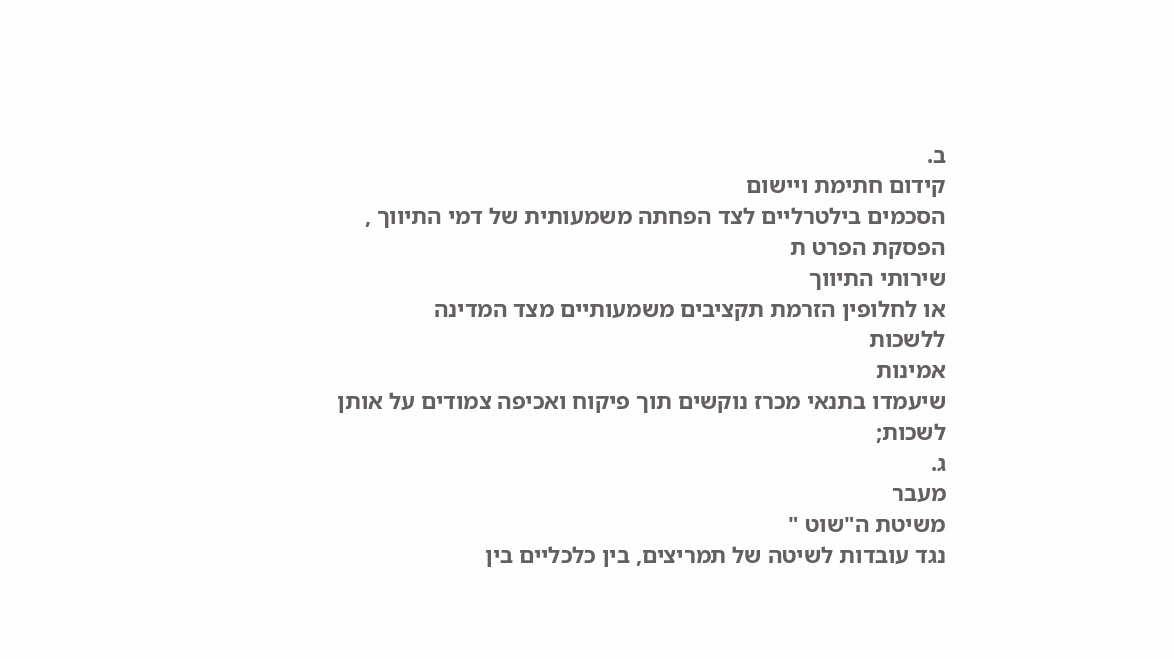ב.
קידום חתימת ויישום
הסכמים בילטרליים לצד הפחתה משמעותית של דמי התיווך ,
הפסקת הפרט ת
שירותי התיווך
או לחלופין הזרמת תקציבים משמעותיים מצד המדינה
ללשכות
אמינות
שיעמדו בתנאי מכרז נוקשים תוך פיקוח ואכיפה צמודים על אותן
לשכות;
ג.
מעבר
משיטת ה"שוט "
נגד עובדות לשיטה של תמריצים, בין כלכליים בין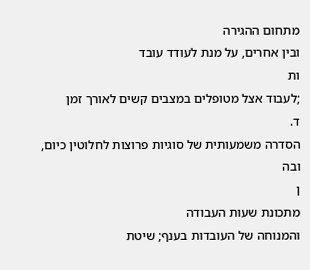מתחום ההגירה
ובין אחרים, על מנת לעודד עובד
ות
;לעבוד אצל מטופלים במצבים קשים לאורך זמן
ד.
הסדרה משמעותית של סוגיות פרוצות לחלוטין כיום, ובה
ן
מתכונת שעות העבודה
והמנוחה של העובדות בענף; שיטת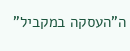ה"העסקה במקביל"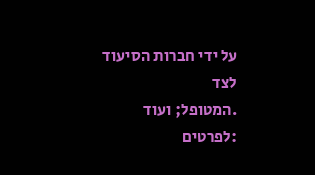על ידי חברות הסיעוד לצד
.המטופל; ועוד
:לפרטים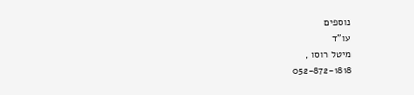נוספים
עו"ד
מיטל רוסו ,
052-872-1818